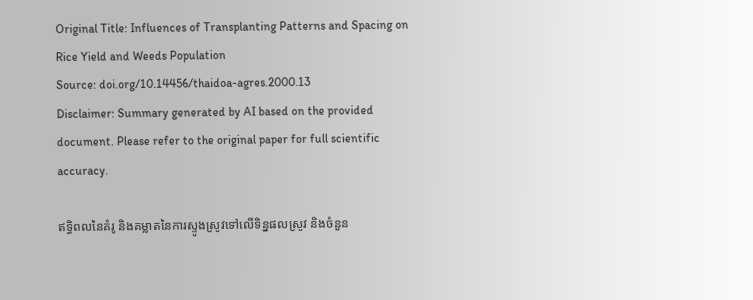Original Title: Influences of Transplanting Patterns and Spacing on Rice Yield and Weeds Population
Source: doi.org/10.14456/thaidoa-agres.2000.13
Disclaimer: Summary generated by AI based on the provided document. Please refer to the original paper for full scientific accuracy.

ឥទ្ធិពលនៃគំរូ និងគម្លាតនៃការស្ទូងស្រូវទៅលើទិន្នផលស្រូវ និងចំនួន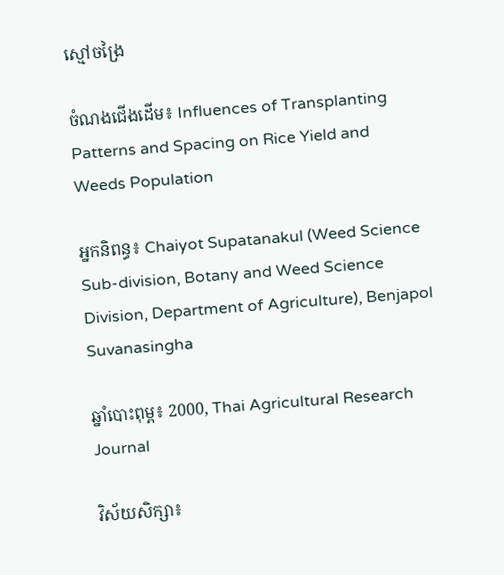ស្មៅចង្រៃ

ចំណងជើងដើម៖ Influences of Transplanting Patterns and Spacing on Rice Yield and Weeds Population

អ្នកនិពន្ធ៖ Chaiyot Supatanakul (Weed Science Sub-division, Botany and Weed Science Division, Department of Agriculture), Benjapol Suvanasingha

ឆ្នាំបោះពុម្ព៖ 2000, Thai Agricultural Research Journal

វិស័យសិក្សា៖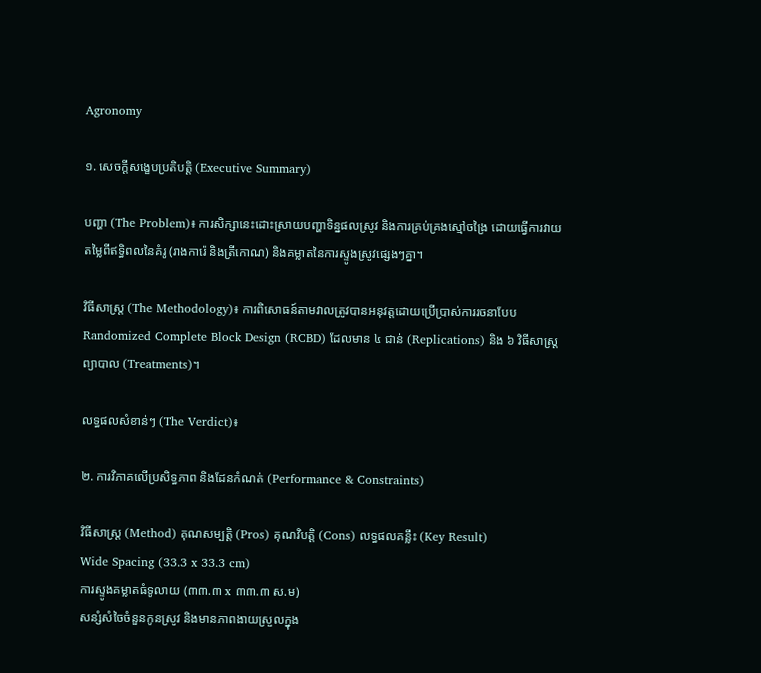Agronomy

១. សេចក្តីសង្ខេបប្រតិបត្តិ (Executive Summary)

បញ្ហា (The Problem)៖ ការសិក្សានេះដោះស្រាយបញ្ហាទិន្នផលស្រូវ និងការគ្រប់គ្រងស្មៅចង្រៃ ដោយធ្វើការវាយតម្លៃពីឥទ្ធិពលនៃគំរូ (រាងការ៉េ និងត្រីកោណ) និងគម្លាតនៃការស្ទូងស្រូវផ្សេងៗគ្នា។

វិធីសាស្ត្រ (The Methodology)៖ ការពិសោធន៍តាមវាលត្រូវបានអនុវត្តដោយប្រើប្រាស់ការរចនាបែប Randomized Complete Block Design (RCBD) ដែលមាន ៤ ជាន់ (Replications) និង ៦ វិធីសាស្ត្រព្យាបាល (Treatments)។

លទ្ធផលសំខាន់ៗ (The Verdict)៖

២. ការវិភាគលើប្រសិទ្ធភាព និងដែនកំណត់ (Performance & Constraints)

វិធីសាស្ត្រ (Method) គុណសម្បត្តិ (Pros) គុណវិបត្តិ (Cons) លទ្ធផលគន្លឹះ (Key Result)
Wide Spacing (33.3 x 33.3 cm)
ការស្ទូងគម្លាតធំទូលាយ (៣៣.៣ x ៣៣.៣ ស.ម)
សន្សំសំចៃចំនួនកូនស្រូវ និងមានភាពងាយស្រួលក្នុង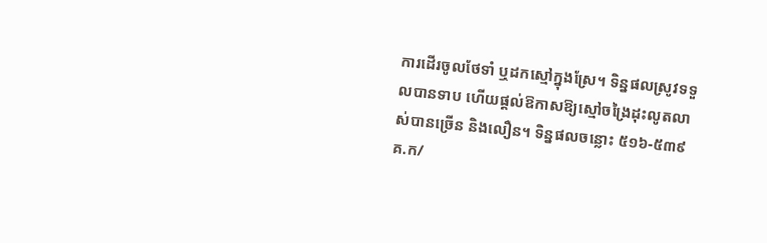ការដើរចូលថែទាំ ឬដកស្មៅក្នុងស្រែ។ ទិន្នផលស្រូវទទួលបានទាប ហើយផ្តល់ឱកាសឱ្យស្មៅចង្រៃដុះលូតលាស់បានច្រើន និងលឿន។ ទិន្នផលចន្លោះ ៥១៦-៥៣៩ គ.ក/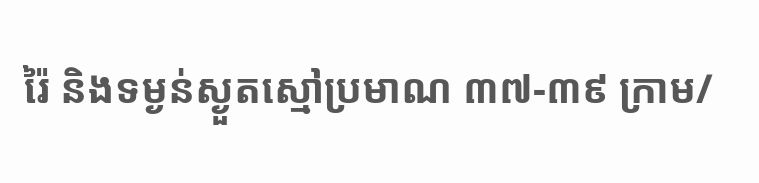រ៉ៃ និងទម្ងន់ស្ងួតស្មៅប្រមាណ ៣៧-៣៩ ក្រាម/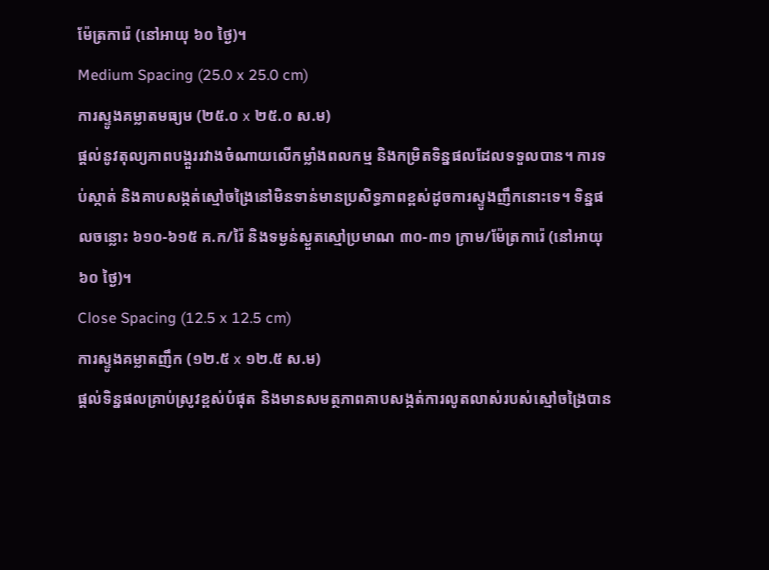ម៉ែត្រការ៉េ (នៅអាយុ ៦០ ថ្ងៃ)។
Medium Spacing (25.0 x 25.0 cm)
ការស្ទូងគម្លាតមធ្យម (២៥.០ x ២៥.០ ស.ម)
ផ្តល់នូវតុល្យភាពបង្គួររវាងចំណាយលើកម្លាំងពលកម្ម និងកម្រិតទិន្នផលដែលទទួលបាន។ ការទប់ស្កាត់ និងគាបសង្កត់ស្មៅចង្រៃនៅមិនទាន់មានប្រសិទ្ធភាពខ្ពស់ដូចការស្ទូងញឹកនោះទេ។ ទិន្នផលចន្លោះ ៦១០-៦១៥ គ.ក/រ៉ៃ និងទម្ងន់ស្ងួតស្មៅប្រមាណ ៣០-៣១ ក្រាម/ម៉ែត្រការ៉េ (នៅអាយុ ៦០ ថ្ងៃ)។
Close Spacing (12.5 x 12.5 cm)
ការស្ទូងគម្លាតញឹក (១២.៥ x ១២.៥ ស.ម)
ផ្តល់ទិន្នផលគ្រាប់ស្រូវខ្ពស់បំផុត និងមានសមត្ថភាពគាបសង្កត់ការលូតលាស់របស់ស្មៅចង្រៃបាន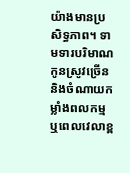យ៉ាងមានប្រសិទ្ធភាព។ ទាមទារបរិមាណកូនស្រូវច្រើន និងចំណាយកម្លាំងពលកម្ម ឬពេលវេលាខ្ព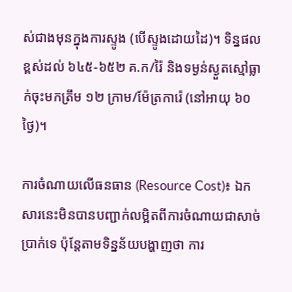ស់ជាងមុនក្នុងការស្ទូង (បើស្ទូងដោយដៃ)។ ទិន្នផលខ្ពស់ដល់ ៦៤៥-៦៥២ គ.ក/រ៉ៃ និងទម្ងន់ស្ងួតស្មៅធ្លាក់ចុះមកត្រឹម ១២ ក្រាម/ម៉ែត្រការ៉េ (នៅអាយុ ៦០ ថ្ងៃ)។

ការចំណាយលើធនធាន (Resource Cost)៖ ឯកសារនេះមិនបានបញ្ជាក់លម្អិតពីការចំណាយជាសាច់ប្រាក់ទេ ប៉ុន្តែតាមទិន្នន័យបង្ហាញថា ការ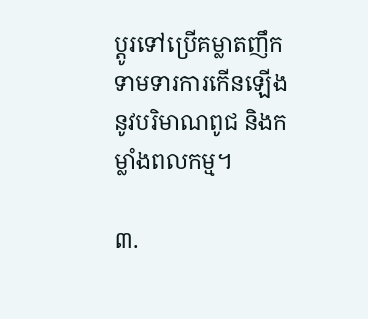ប្តូរទៅប្រើគម្លាតញឹកទាមទារការកើនឡើងនូវបរិមាណពូជ និងកម្លាំងពលកម្ម។

៣.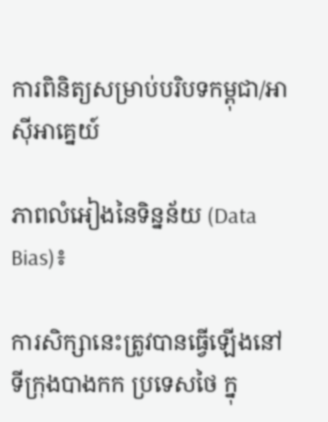ការពិនិត្យសម្រាប់បរិបទកម្ពុជា/អាស៊ីអាគ្នេយ៍

ភាពលំអៀងនៃទិន្នន័យ (Data Bias)៖

ការសិក្សានេះត្រូវបានធ្វើឡើងនៅទីក្រុងបាងកក ប្រទេសថៃ ក្នុ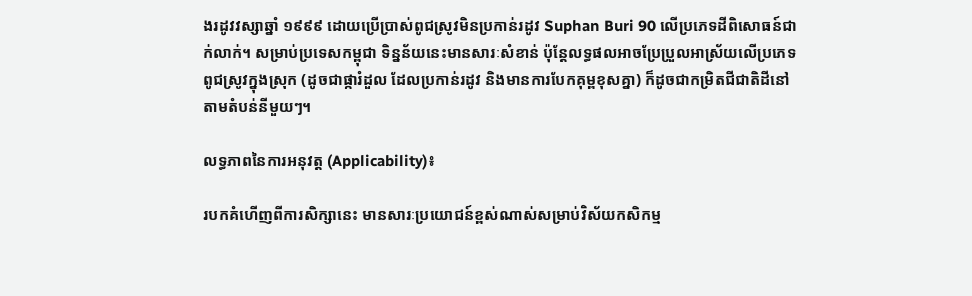ងរដូវវស្សាឆ្នាំ ១៩៩៩ ដោយប្រើប្រាស់ពូជស្រូវមិនប្រកាន់រដូវ Suphan Buri 90 លើប្រភេទដីពិសោធន៍ជាក់លាក់។ សម្រាប់ប្រទេសកម្ពុជា ទិន្នន័យនេះមានសារៈសំខាន់ ប៉ុន្តែលទ្ធផលអាចប្រែប្រួលអាស្រ័យលើប្រភេទពូជស្រូវក្នុងស្រុក (ដូចជាផ្ការំដួល ដែលប្រកាន់រដូវ និងមានការបែកគុម្ពខុសគ្នា) ក៏ដូចជាកម្រិតជីជាតិដីនៅតាមតំបន់នីមួយៗ។

លទ្ធភាពនៃការអនុវត្ត (Applicability)៖

របកគំហើញពីការសិក្សានេះ មានសារៈប្រយោជន៍ខ្ពស់ណាស់សម្រាប់វិស័យកសិកម្ម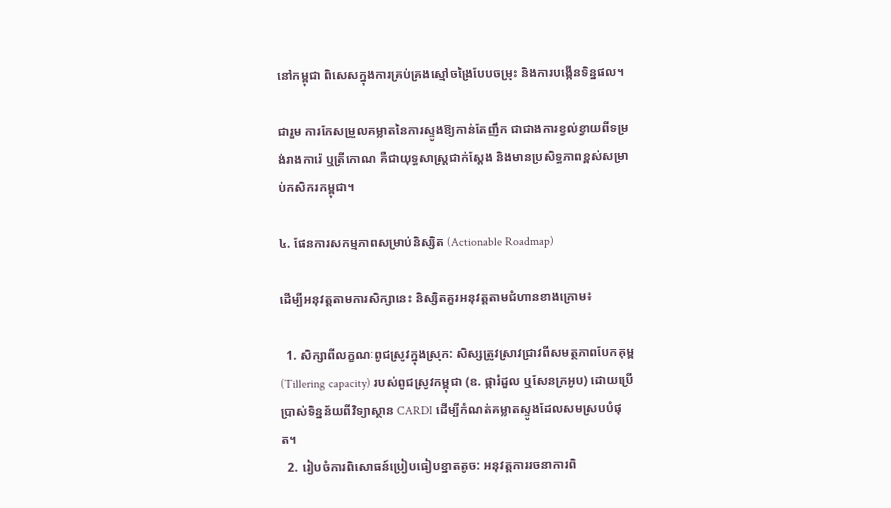នៅកម្ពុជា ពិសេសក្នុងការគ្រប់គ្រងស្មៅចង្រៃបែបចម្រុះ និងការបង្កើនទិន្នផល។

ជារួម ការកែសម្រួលគម្លាតនៃការស្ទូងឱ្យកាន់តែញឹក ជាជាងការខ្វល់ខ្វាយពីទម្រង់រាងការ៉េ ឬត្រីកោណ គឺជាយុទ្ធសាស្ត្រជាក់ស្តែង និងមានប្រសិទ្ធភាពខ្ពស់សម្រាប់កសិករកម្ពុជា។

៤. ផែនការសកម្មភាពសម្រាប់និស្សិត (Actionable Roadmap)

ដើម្បីអនុវត្តតាមការសិក្សានេះ និស្សិតគួរអនុវត្តតាមជំហានខាងក្រោម៖

  1. សិក្សាពីលក្ខណៈពូជស្រូវក្នុងស្រុក: សិស្សត្រូវស្រាវជ្រាវពីសមត្ថភាពបែកគុម្ព (Tillering capacity) របស់ពូជស្រូវកម្ពុជា (ឧ. ផ្ការំដួល ឬសែនក្រអូប) ដោយប្រើប្រាស់ទិន្នន័យពីវិទ្យាស្ថាន CARDI ដើម្បីកំណត់គម្លាតស្ទូងដែលសមស្របបំផុត។
  2. រៀបចំការពិសោធន៍ប្រៀបធៀបខ្នាតតូច: អនុវត្តការរចនាការពិ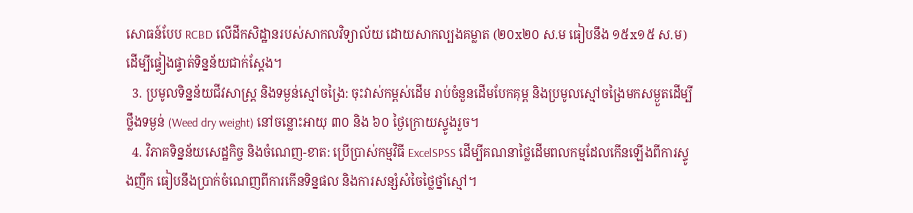សោធន៍បែប RCBD លើដីកសិដ្ឋានរបស់សាកលវិទ្យាល័យ ដោយសាកល្បងគម្លាត (២០x២០ ស.ម ធៀបនឹង ១៥x១៥ ស.ម) ដើម្បីផ្ទៀងផ្ទាត់ទិន្នន័យជាក់ស្តែង។
  3. ប្រមូលទិន្នន័យជីវសាស្ត្រ និងទម្ងន់ស្មៅចង្រៃ: ចុះវាស់កម្ពស់ដើម រាប់ចំនួនដើមបែកគុម្ព និងប្រមូលស្មៅចង្រៃមកសម្ងួតដើម្បីថ្លឹងទម្ងន់ (Weed dry weight) នៅចន្លោះអាយុ ៣០ និង ៦០ ថ្ងៃក្រោយស្ទូងរួច។
  4. វិភាគទិន្នន័យសេដ្ឋកិច្ច និងចំណេញ-ខាត: ប្រើប្រាស់កម្មវិធី ExcelSPSS ដើម្បីគណនាថ្លៃដើមពលកម្មដែលកើនឡើងពីការស្ទូងញឹក ធៀបនឹងប្រាក់ចំណេញពីការកើនទិន្នផល និងការសន្សំសំចៃថ្លៃថ្នាំស្មៅ។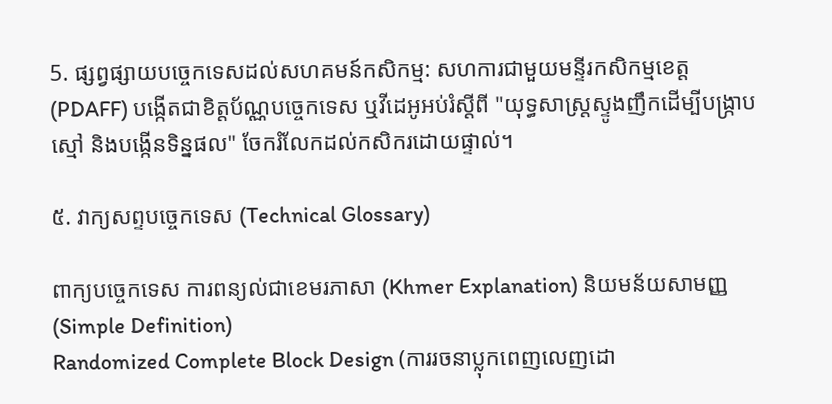5. ផ្សព្វផ្សាយបច្ចេកទេសដល់សហគមន៍កសិកម្ម: សហការជាមួយមន្ទីរកសិកម្មខេត្ត (PDAFF) បង្កើតជាខិត្តប័ណ្ណបច្ចេកទេស ឬវីដេអូអប់រំស្តីពី "យុទ្ធសាស្ត្រស្ទូងញឹកដើម្បីបង្ក្រាបស្មៅ និងបង្កើនទិន្នផល" ចែករំលែកដល់កសិករដោយផ្ទាល់។

៥. វាក្យសព្ទបច្ចេកទេស (Technical Glossary)

ពាក្យបច្ចេកទេស ការពន្យល់ជាខេមរភាសា (Khmer Explanation) និយមន័យសាមញ្ញ (Simple Definition)
Randomized Complete Block Design (ការរចនាប្លុកពេញលេញដោ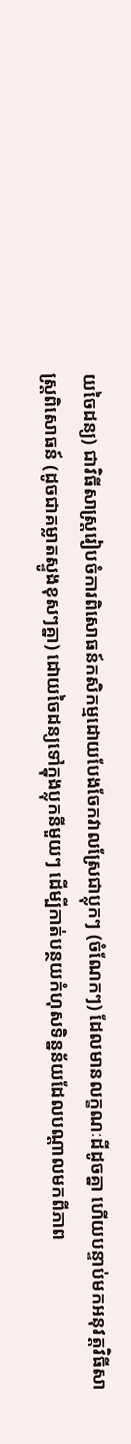យចៃដន្យ) ជាវិធីសាស្ត្ររៀបចំការពិសោធន៍កសិកម្មដោយបែងចែកវាលស្រែជាប្លុកៗ (ចំណែកៗ) ដែលមានលក្ខណៈដីដូចគ្នា ហើយបន្ទាប់មកអនុវត្តវិធីសាស្ត្រពិសោធន៍ (ដូចជាគម្លាតស្ទូងខុសៗគ្នា) ដោយចៃដន្យទៅក្នុងប្លុកនីមួយៗ ដើម្បីកាត់បន្ថយកំហុសទិន្នន័យដែលបណ្តាលមកពីភាព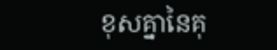ខុសគ្នានៃគុ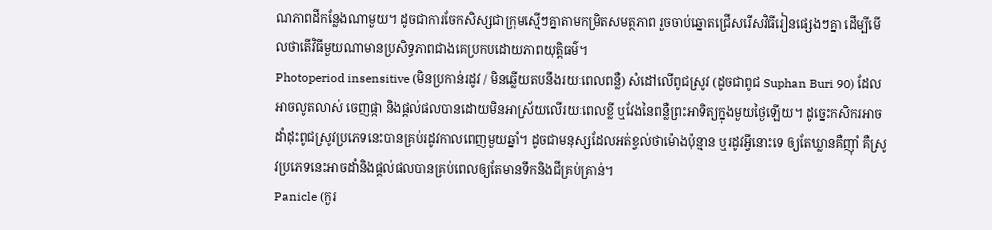ណភាពដីកន្លែងណាមួយ។ ដូចជាការចែកសិស្សជាក្រុមស្មើៗគ្នាតាមកម្រិតសមត្ថភាព រួចចាប់ឆ្នោតជ្រើសរើសវិធីរៀនផ្សេងៗគ្នា ដើម្បីមើលថាតើវិធីមួយណាមានប្រសិទ្ធភាពជាងគេប្រកបដោយភាពយុត្តិធម៌។
Photoperiod insensitive (មិនប្រកាន់រដូវ / មិនឆ្លើយតបនឹងរយៈពេលពន្លឺ) សំដៅលើពូជស្រូវ (ដូចជាពូជ Suphan Buri 90) ដែលអាចលូតលាស់ ចេញផ្កា និងផ្តល់ផលបានដោយមិនអាស្រ័យលើរយៈពេលខ្លី ឬវែងនៃពន្លឺព្រះអាទិត្យក្នុងមួយថ្ងៃឡើយ។ ដូច្នេះកសិករអាចដាំដុះពូជស្រូវប្រភេទនេះបានគ្រប់រដូវកាលពេញមួយឆ្នាំ។ ដូចជាមនុស្សដែលអត់ខ្វល់ថាម៉ោងប៉ុន្មាន ឬរដូវអ្វីនោះទេ ឲ្យតែឃ្លានគឺញ៉ាំ គឺស្រូវប្រភេទនេះអាចដាំនិងផ្ដល់ផលបានគ្រប់ពេលឲ្យតែមានទឹកនិងជីគ្រប់គ្រាន់។
Panicle (កួរ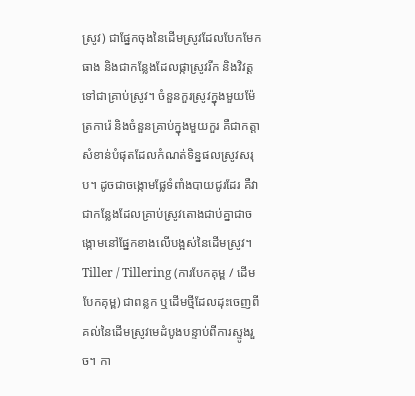ស្រូវ) ជាផ្នែកចុងនៃដើមស្រូវដែលបែកមែកធាង និងជាកន្លែងដែលផ្កាស្រូវរីក និងវិវត្តទៅជាគ្រាប់ស្រូវ។ ចំនួនកួរស្រូវក្នុងមួយម៉ែត្រការ៉េ និងចំនួនគ្រាប់ក្នុងមួយកួរ គឺជាកត្តាសំខាន់បំផុតដែលកំណត់ទិន្នផលស្រូវសរុប។ ដូចជាចង្កោមផ្លែទំពាំងបាយជូរដែរ គឺវាជាកន្លែងដែលគ្រាប់ស្រូវតោងជាប់គ្នាជាចង្កោមនៅផ្នែកខាងលើបង្អស់នៃដើមស្រូវ។
Tiller / Tillering (ការបែកគុម្ព / ដើមបែកគុម្ព) ជាពន្លក ឬដើមថ្មីដែលដុះចេញពីគល់នៃដើមស្រូវមេដំបូងបន្ទាប់ពីការស្ទូងរួច។ កា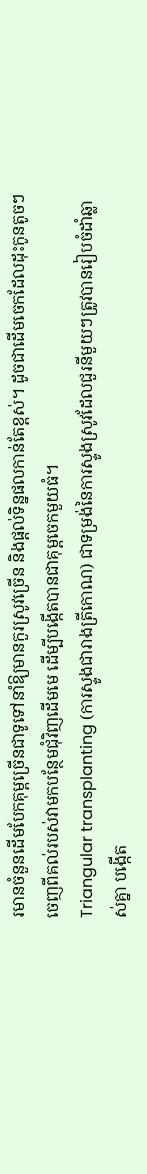រមានចំនួនដើមបែកគុម្ពច្រើនជាទូទៅនាំឱ្យមានកួរស្រូវច្រើន និងផ្តល់ទិន្នផលកាន់តែខ្ពស់។ ដូចជាដើមចេកដែលដុះកូនតូចៗចេញពីគល់របស់វាមកបន្ថែមជុំវិញដើមមេ ដើម្បីបង្កើតបានជាគុម្ពចេកមួយធំ។
Triangular transplanting (ការស្ទូងជារាងត្រីកោណ) ជាទម្រង់នៃការស្ទូងស្រូវដែលជួរនីមួយៗត្រូវបានរៀបចំដាំឆ្លាស់គ្នា បង្កើត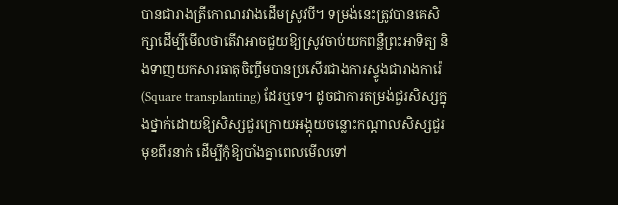បានជារាងត្រីកោណរវាងដើមស្រូវបី។ ទម្រង់នេះត្រូវបានគេសិក្សាដើម្បីមើលថាតើវាអាចជួយឱ្យស្រូវចាប់យកពន្លឺព្រះអាទិត្យ និងទាញយកសារធាតុចិញ្ចឹមបានប្រសើរជាងការស្ទូងជារាងការ៉េ (Square transplanting) ដែរឬទេ។ ដូចជាការតម្រង់ជួរសិស្សក្នុងថ្នាក់ដោយឱ្យសិស្សជួរក្រោយអង្គុយចន្លោះកណ្តាលសិស្សជួរមុខពីរនាក់ ដើម្បីកុំឱ្យបាំងគ្នាពេលមើលទៅ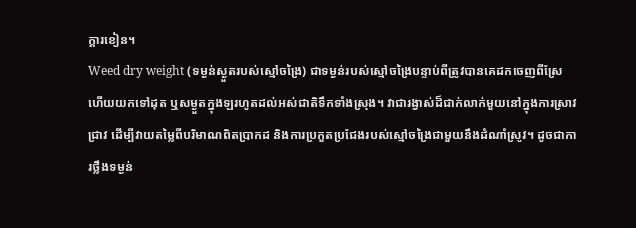ក្តារខៀន។
Weed dry weight (ទម្ងន់ស្ងួតរបស់ស្មៅចង្រៃ) ជាទម្ងន់របស់ស្មៅចង្រៃបន្ទាប់ពីត្រូវបានគេដកចេញពីស្រែ ហើយយកទៅដុត ឬសម្ងួតក្នុងឡរហូតដល់អស់ជាតិទឹកទាំងស្រុង។ វាជារង្វាស់ដ៏ជាក់លាក់មួយនៅក្នុងការស្រាវជ្រាវ ដើម្បីវាយតម្លៃពីបរិមាណពិតប្រាកដ និងការប្រកួតប្រជែងរបស់ស្មៅចង្រៃជាមួយនឹងដំណាំស្រូវ។ ដូចជាការថ្លឹងទម្ងន់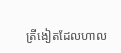ត្រីងៀតដែលហាល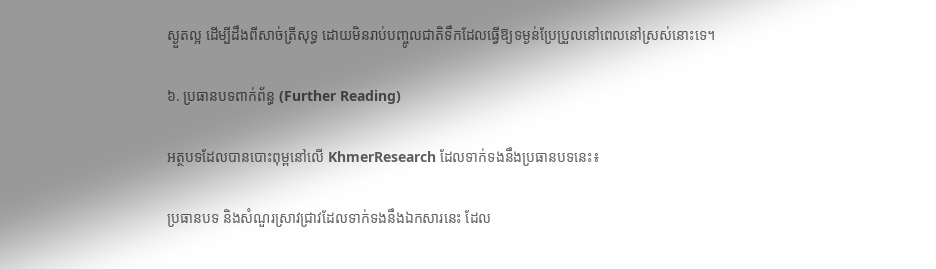ស្ងួតល្អ ដើម្បីដឹងពីសាច់ត្រីសុទ្ធ ដោយមិនរាប់បញ្ចូលជាតិទឹកដែលធ្វើឱ្យទម្ងន់ប្រែប្រួលនៅពេលនៅស្រស់នោះទេ។

៦. ប្រធានបទពាក់ព័ន្ធ (Further Reading)

អត្ថបទដែលបានបោះពុម្ពនៅលើ KhmerResearch ដែលទាក់ទងនឹងប្រធានបទនេះ៖

ប្រធានបទ និងសំណួរស្រាវជ្រាវដែលទាក់ទងនឹងឯកសារនេះ ដែល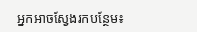អ្នកអាចស្វែងរកបន្ថែម៖